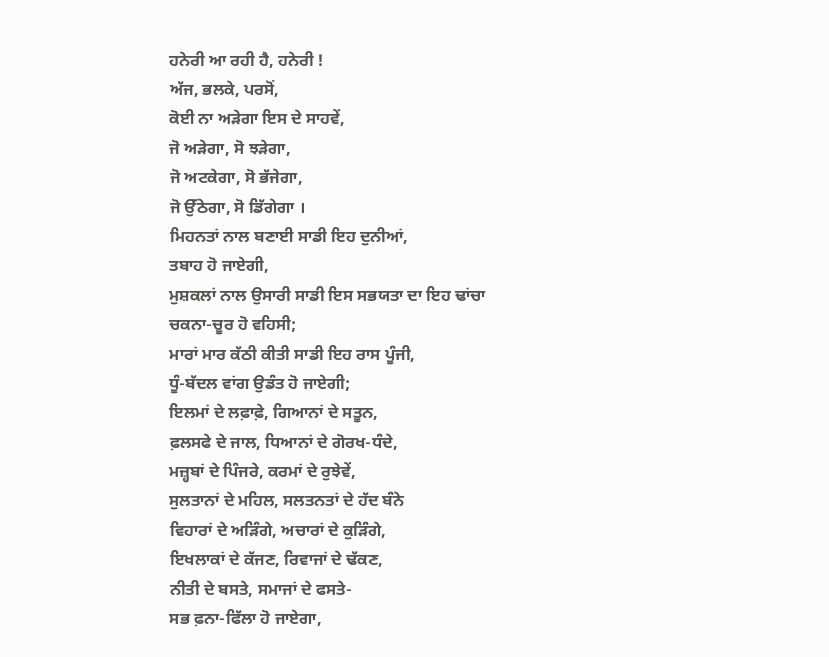ਹਨੇਰੀ ਆ ਰਹੀ ਹੈ, ਹਨੇਰੀ !
ਅੱਜ, ਭਲਕੇ, ਪਰਸੋਂ,
ਕੋਈ ਨਾ ਅੜੇਗਾ ਇਸ ਦੇ ਸਾਹਵੇਂ,
ਜੋ ਅੜੇਗਾ, ਸੋ ਝੜੇਗਾ,
ਜੋ ਅਟਕੇਗਾ, ਸੋ ਭੱਜੇਗਾ,
ਜੋ ਉੱਠੇਗਾ, ਸੋ ਡਿੱਗੇਗਾ ।
ਮਿਹਨਤਾਂ ਨਾਲ ਬਣਾਈ ਸਾਡੀ ਇਹ ਦੁਨੀਆਂ,
ਤਬਾਹ ਹੋ ਜਾਏਗੀ,
ਮੁਸ਼ਕਲਾਂ ਨਾਲ ਉਸਾਰੀ ਸਾਡੀ ਇਸ ਸਭਯਤਾ ਦਾ ਇਹ ਢਾਂਚਾ
ਚਕਨਾ-ਚੂਰ ਹੋ ਵਹਿਸੀ;
ਮਾਰਾਂ ਮਾਰ ਕੱਠੀ ਕੀਤੀ ਸਾਡੀ ਇਹ ਰਾਸ ਪੂੰਜੀ,
ਧੂੰ-ਬੱਦਲ ਵਾਂਗ ਉਡੰਤ ਹੋ ਜਾਏਗੀ;
ਇਲਮਾਂ ਦੇ ਲਫ਼ਾਫ਼ੇ, ਗਿਆਨਾਂ ਦੇ ਸਤੂਨ,
ਫ਼ਲਸਫੇ ਦੇ ਜਾਲ, ਧਿਆਨਾਂ ਦੇ ਗੋਰਖ-ਧੰਦੇ,
ਮਜ਼੍ਹਬਾਂ ਦੇ ਪਿੰਜਰੇ, ਕਰਮਾਂ ਦੇ ਰੁਝੇਵੇਂ,
ਸੁਲਤਾਨਾਂ ਦੇ ਮਹਿਲ, ਸਲਤਨਤਾਂ ਦੇ ਹੱਦ ਬੰਨੇ
ਵਿਹਾਰਾਂ ਦੇ ਅੜਿੰਗੇ, ਅਚਾਰਾਂ ਦੇ ਕੁੜਿੰਗੇ,
ਇਖਲਾਕਾਂ ਦੇ ਕੱਜਣ, ਰਿਵਾਜਾਂ ਦੇ ਢੱਕਣ,
ਨੀਤੀ ਦੇ ਬਸਤੇ, ਸਮਾਜਾਂ ਦੇ ਫਸਤੇ-
ਸਭ ਫ਼ਨਾ-ਫਿੱਲਾ ਹੋ ਜਾਏਗਾ,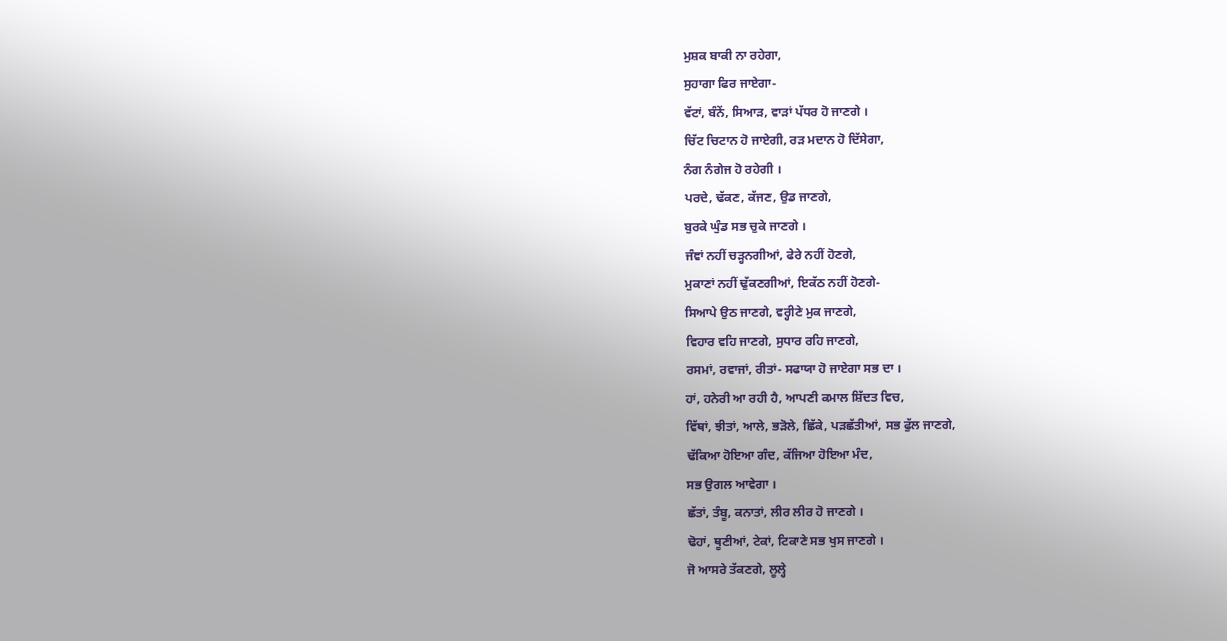ਮੁਸ਼ਕ ਬਾਕੀ ਨਾ ਰਹੇਗਾ,
ਸੁਹਾਗਾ ਫਿਰ ਜਾਏਗਾ-
ਵੱਟਾਂ, ਬੰਨੇਂ, ਸਿਆੜ, ਵਾੜਾਂ ਪੱਧਰ ਹੋ ਜਾਣਗੇ ।
ਚਿੱਟ ਚਿਟਾਨ ਹੋ ਜਾਏਗੀ, ਰੜ ਮਦਾਨ ਹੋ ਦਿੱਸੇਗਾ,
ਨੰਗ ਨੰਗੇਜ ਹੋ ਰਹੇਗੀ ।
ਪਰਦੇ, ਢੱਕਣ, ਕੱਜਣ, ਉਡ ਜਾਣਗੇ,
ਬੁਰਕੇ ਘੁੰਡ ਸਭ ਚੁਕੇ ਜਾਣਗੇ ।
ਜੰਞਾਂ ਨਹੀਂ ਚੜ੍ਹਨਗੀਆਂ, ਫੇਰੇ ਨਹੀਂ ਹੋਣਗੇ,
ਮੁਕਾਣਾਂ ਨਹੀਂ ਢੁੱਕਣਗੀਆਂ, ਇਕੱਠ ਨਹੀਂ ਹੋਣਗੇ-
ਸਿਆਪੇ ਉਠ ਜਾਣਗੇ, ਵਰ੍ਹੀਣੇ ਮੁਕ ਜਾਣਗੇ,
ਵਿਹਾਰ ਵਹਿ ਜਾਣਗੇ, ਸੁਧਾਰ ਰਹਿ ਜਾਣਗੇ,
ਰਸਮਾਂ, ਰਵਾਜਾਂ, ਰੀਤਾਂ- ਸਫਾਯਾ ਹੋ ਜਾਏਗਾ ਸਭ ਦਾ ।
ਹਾਂ, ਹਨੇਰੀ ਆ ਰਹੀ ਹੈ, ਆਪਣੀ ਕਮਾਲ ਸ਼ਿੱਦਤ ਵਿਚ,
ਵਿੱਥਾਂ, ਝੀਤਾਂ, ਆਲੇ, ਭੜੋਲੇ, ਛਿੱਕੇ, ਪੜਛੱਤੀਆਂ, ਸਭ ਫੁੱਲ ਜਾਣਗੇ,
ਢੱਕਿਆ ਹੋਇਆ ਗੰਦ, ਕੱਜਿਆ ਹੋਇਆ ਮੰਦ,
ਸਭ ਉਗਲ ਆਵੇਗਾ ।
ਛੱਤਾਂ, ਤੰਬੂ, ਕਨਾਤਾਂ, ਲੀਰ ਲੀਰ ਹੋ ਜਾਣਗੇ ।
ਢੋਹਾਂ, ਥੂਣੀਆਂ, ਟੇਕਾਂ, ਟਿਕਾਣੇ ਸਭ ਖੁਸ ਜਾਣਗੇ ।
ਜੋ ਆਸਰੇ ਤੱਕਣਗੇ, ਲੂਲ੍ਹੇ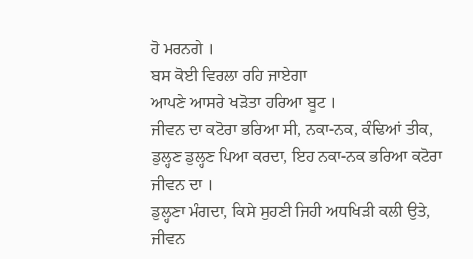ਹੋ ਮਰਨਗੇ ।
ਬਸ ਕੋਈ ਵਿਰਲਾ ਰਹਿ ਜਾਏਗਾ
ਆਪਣੇ ਆਸਰੇ ਖੜੋਤਾ ਹਰਿਆ ਬੂਟ ।
ਜੀਵਨ ਦਾ ਕਟੋਰਾ ਭਰਿਆ ਸੀ, ਨਕਾ-ਨਕ, ਕੰਢਿਆਂ ਤੀਕ,
ਡੁਲ੍ਹਣ ਡੁਲ੍ਹਣ ਪਿਆ ਕਰਦਾ, ਇਹ ਨਕਾ-ਨਕ ਭਰਿਆ ਕਟੋਰਾ ਜੀਵਨ ਦਾ ।
ਡੁਲ੍ਹਣਾ ਮੰਗਦਾ, ਕਿਸੇ ਸੁਹਣੀ ਜਿਹੀ ਅਧਖਿੜੀ ਕਲੀ ਉਤੇ,
ਜੀਵਨ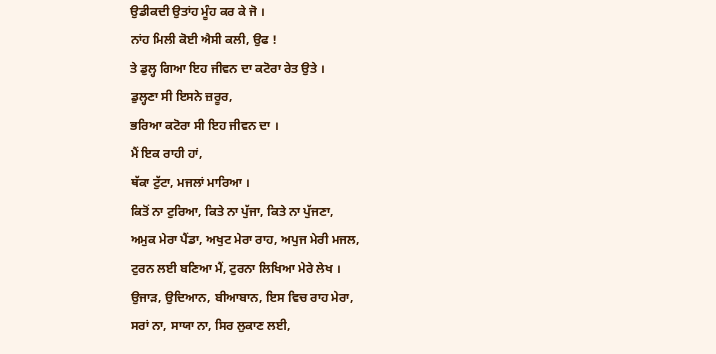ਉਡੀਕਦੀ ਉਤਾਂਹ ਮੂੰਹ ਕਰ ਕੇ ਜੋ ।
ਨਾਂਹ ਮਿਲੀ ਕੋਈ ਐਸੀ ਕਲੀ, ਉਫ !
ਤੇ ਡੁਲ੍ਹ ਗਿਆ ਇਹ ਜੀਵਨ ਦਾ ਕਟੋਰਾ ਰੇਤ ਉਤੇ ।
ਡੁਲ੍ਹਣਾ ਸੀ ਇਸਨੇ ਜ਼ਰੂਰ,
ਭਰਿਆ ਕਟੋਰਾ ਸੀ ਇਹ ਜੀਵਨ ਦਾ ।
ਮੈਂ ਇਕ ਰਾਹੀ ਹਾਂ,
ਥੱਕਾ ਟੁੱਟਾ, ਮਜਲਾਂ ਮਾਰਿਆ ।
ਕਿਤੋਂ ਨਾ ਟੁਰਿਆ, ਕਿਤੇ ਨਾ ਪੁੱਜਾ, ਕਿਤੇ ਨਾ ਪੁੱਜਣਾ,
ਅਮੁਕ ਮੇਰਾ ਪੈਂਡਾ, ਅਖੁਟ ਮੇਰਾ ਰਾਹ, ਅਪੁਜ ਮੇਰੀ ਮਜਲ,
ਟੁਰਨ ਲਈ ਬਣਿਆ ਮੈਂ, ਟੁਰਨਾ ਲਿਖਿਆ ਮੇਰੇ ਲੇਖ ।
ਉਜਾੜ, ਉਦਿਆਨ, ਬੀਆਬਾਨ, ਇਸ ਵਿਚ ਰਾਹ ਮੇਰਾ,
ਸਰਾਂ ਨਾ, ਸਾਯਾ ਨਾ, ਸਿਰ ਲੁਕਾਣ ਲਈ,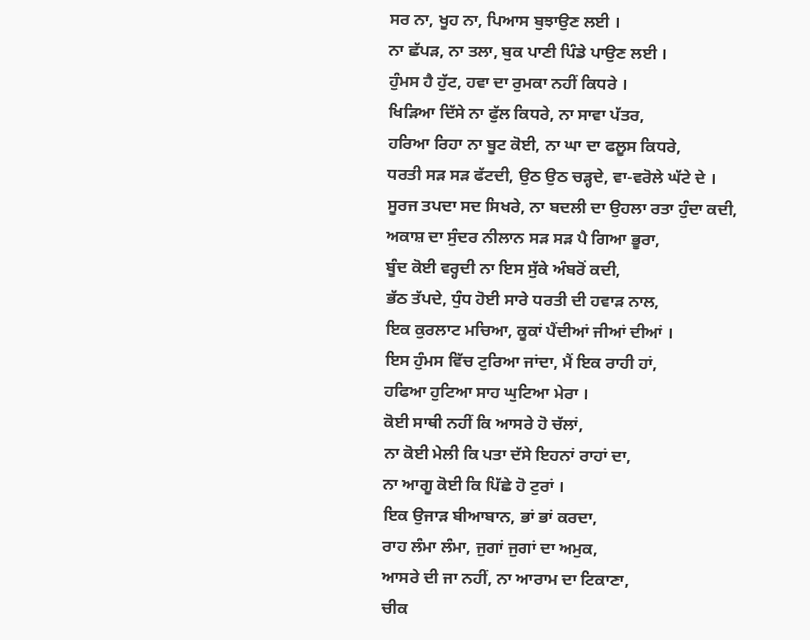ਸਰ ਨਾ, ਖੂਹ ਨਾ, ਪਿਆਸ ਬੁਝਾਉਣ ਲਈ ।
ਨਾ ਛੱਪੜ, ਨਾ ਤਲਾ, ਬੁਕ ਪਾਣੀ ਪਿੰਡੇ ਪਾਉਣ ਲਈ ।
ਹੁੰਮਸ ਹੈ ਹੁੱਟ, ਹਵਾ ਦਾ ਰੁਮਕਾ ਨਹੀਂ ਕਿਧਰੇ ।
ਖਿੜਿਆ ਦਿੱਸੇ ਨਾ ਫੁੱਲ ਕਿਧਰੇ, ਨਾ ਸਾਵਾ ਪੱਤਰ,
ਹਰਿਆ ਰਿਹਾ ਨਾ ਬੂਟ ਕੋਈ, ਨਾ ਘਾ ਦਾ ਫਲੂਸ ਕਿਧਰੇ,
ਧਰਤੀ ਸੜ ਸੜ ਫੱਟਦੀ, ਉਠ ਉਠ ਚੜ੍ਹਦੇ, ਵਾ-ਵਰੋਲੇ ਘੱਟੇ ਦੇ ।
ਸੂਰਜ ਤਪਦਾ ਸਦ ਸਿਖਰੇ, ਨਾ ਬਦਲੀ ਦਾ ਉਹਲਾ ਰਤਾ ਹੁੰਦਾ ਕਦੀ,
ਅਕਾਸ਼ ਦਾ ਸੁੰਦਰ ਨੀਲਾਨ ਸੜ ਸੜ ਪੈ ਗਿਆ ਭੂਰਾ,
ਬੂੰਦ ਕੋਈ ਵਰ੍ਹਦੀ ਨਾ ਇਸ ਸੁੱਕੇ ਅੰਬਰੋਂ ਕਦੀ,
ਭੱਠ ਤੱਪਦੇ, ਧੁੰਧ ਹੋਈ ਸਾਰੇ ਧਰਤੀ ਦੀ ਹਵਾੜ ਨਾਲ,
ਇਕ ਕੁਰਲਾਟ ਮਚਿਆ, ਕੂਕਾਂ ਪੈਂਦੀਆਂ ਜੀਆਂ ਦੀਆਂ ।
ਇਸ ਹੁੰਮਸ ਵਿੱਚ ਟੁਰਿਆ ਜਾਂਦਾ, ਮੈਂ ਇਕ ਰਾਹੀ ਹਾਂ,
ਹਫਿਆ ਹੁਟਿਆ ਸਾਹ ਘੁਟਿਆ ਮੇਰਾ ।
ਕੋਈ ਸਾਥੀ ਨਹੀਂ ਕਿ ਆਸਰੇ ਹੋ ਚੱਲਾਂ,
ਨਾ ਕੋਈ ਮੇਲੀ ਕਿ ਪਤਾ ਦੱਸੇ ਇਹਨਾਂ ਰਾਹਾਂ ਦਾ,
ਨਾ ਆਗੂ ਕੋਈ ਕਿ ਪਿੱਛੇ ਹੋ ਟੁਰਾਂ ।
ਇਕ ਉਜਾੜ ਬੀਆਬਾਨ, ਭਾਂ ਭਾਂ ਕਰਦਾ,
ਰਾਹ ਲੰਮਾ ਲੰਮਾ, ਜੁਗਾਂ ਜੁਗਾਂ ਦਾ ਅਮੁਕ,
ਆਸਰੇ ਦੀ ਜਾ ਨਹੀਂ, ਨਾ ਆਰਾਮ ਦਾ ਟਿਕਾਣਾ,
ਚੀਕ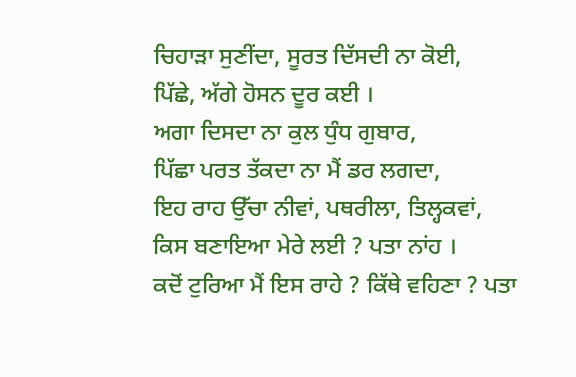ਚਿਹਾੜਾ ਸੁਣੀਂਦਾ, ਸੂਰਤ ਦਿੱਸਦੀ ਨਾ ਕੋਈ,
ਪਿੱਛੇ, ਅੱਗੇ ਹੋਸਨ ਦੂਰ ਕਈ ।
ਅਗਾ ਦਿਸਦਾ ਨਾ ਕੁਲ ਧੁੰਧ ਗੁਬਾਰ,
ਪਿੱਛਾ ਪਰਤ ਤੱਕਦਾ ਨਾ ਮੈਂ ਡਰ ਲਗਦਾ,
ਇਹ ਰਾਹ ਉੱਚਾ ਨੀਵਾਂ, ਪਥਰੀਲਾ, ਤਿਲ੍ਹਕਵਾਂ,
ਕਿਸ ਬਣਾਇਆ ਮੇਰੇ ਲਈ ? ਪਤਾ ਨਾਂਹ ।
ਕਦੋਂ ਟੁਰਿਆ ਮੈਂ ਇਸ ਰਾਹੇ ? ਕਿੱਥੇ ਵਹਿਣਾ ? ਪਤਾ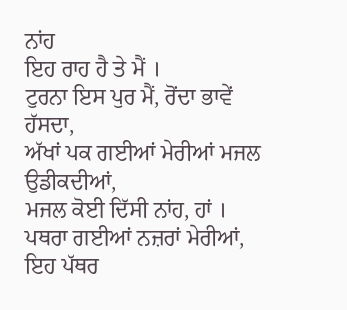ਨਾਂਹ
ਇਹ ਰਾਹ ਹੈ ਤੇ ਮੈਂ ।
ਟੁਰਨਾ ਇਸ ਪੁਰ ਮੈਂ, ਰੋਂਦਾ ਭਾਵੇਂ ਹੱਸਦਾ,
ਅੱਖਾਂ ਪਕ ਗਈਆਂ ਮੇਰੀਆਂ ਮਜਲ ਉਡੀਕਦੀਆਂ,
ਮਜਲ ਕੋਈ ਦਿੱਸੀ ਨਾਂਹ, ਹਾਂ ।
ਪਥਰਾ ਗਈਆਂ ਨਜ਼ਰਾਂ ਮੇਰੀਆਂ, ਇਹ ਪੱਥਰ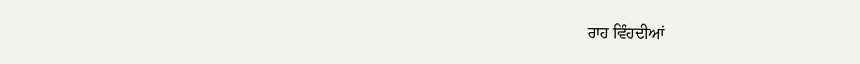ਰਾਹ ਵਿੰਹਦੀਆਂ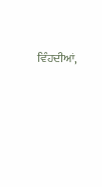ਵਿੰਹਦੀਆਂ,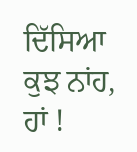ਦਿੱਸਿਆ ਕੁਝ ਨਾਂਹ, ਹਾਂ !